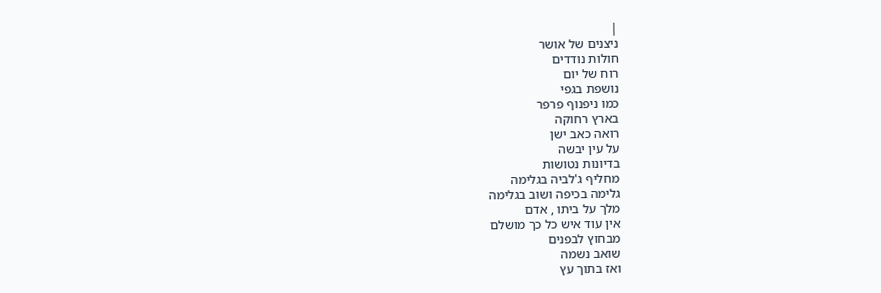|
ניצנים של אושר
חולות נודדים
רוח של יום
נושפת בגפי
כמו ניפנוף פרפר
בארץ רחוקה
רואה כאב ישן
על עין יבשה
בדיונות נטושות
מחליף ג'לביה בגלימה
גלימה בכיפה ושוב בגלימה
מלך על ביתו , אדם
אין עוד איש כל כך מושלם
מבחוץ לבפנים
שואב נשמה
ואז בתוך עץ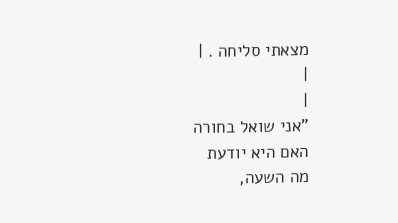מצאתי סליחה . |
|
|
"אני שואל בחורה
האם היא יודעת
מה השעה,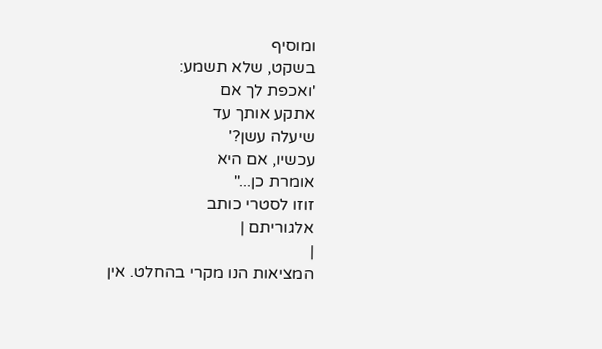ומוסיף
בשקט, שלא תשמע:
'ואכפת לך אם
אתקע אותך עד
שיעלה עשן?'
עכשיו, אם היא
אומרת כן..."
זוזו לסטרי כותב
אלגוריתם |
|
המציאות הנו מקרי בהחלט. אין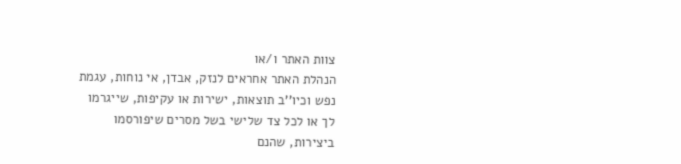צוות האתר ו/או
הנהלת האתר אחראים לנזק, אבדן, אי נוחות, עגמת
נפש וכיו''ב תוצאות, ישירות או עקיפות, שייגרמו
לך או לכל צד שלישי בשל מסרים שיפורסמו
ביצירות, שהנם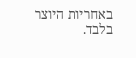באחריות היוצר בלבד.